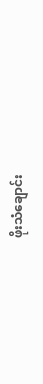ဖိုးသံချောင်း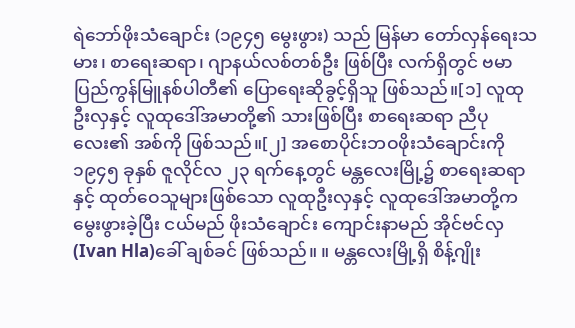ရဲဘော်ဖိုးသံချောင်း (၁၉၄၅ မွေးဖွား) သည် မြန်မာ တော်လှန်ရေးသမား၊ စာရေးဆရာ၊ ဂျာနယ်လစ်တစ်ဦး ဖြစ်ပြီး လက်ရှိတွင် ဗမာပြည်ကွန်မြူနစ်ပါတီ၏ ပြောရေးဆိုခွင့်ရှိသူ ဖြစ်သည်။[၁] လူထုဦးလှနှင့် လူထုဒေါ်အမာတို့၏ သားဖြစ်ပြီး စာရေးဆရာ ညီပုလေး၏ အစ်ကို ဖြစ်သည်။[၂] အစောပိုင်းဘဝဖိုးသံချောင်းကို ၁၉၄၅ ခုနှစ် ဇူလိုင်လ ၂၃ ရက်နေ့တွင် မန္တလေးမြို့၌ စာရေးဆရာနှင့် ထုတ်ဝေသူများဖြစ်သော လူထုဦးလှနှင့် လူထုဒေါ်အမာတို့က မွေးဖွားခဲ့ပြီး ငယ်မည် ဖိုးသံချောင်း ကျောင်းနာမည် အိုင်ဗင်လှ(Ivan Hla)ခေါ် ချစ်ခင် ဖြစ်သည်။ ။ မန္တလေးမြို့ရှိ စိန့်ဂျိုး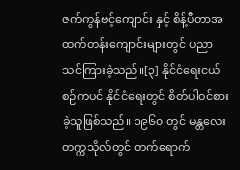ဇက်ကွန်ဗင့်ကျောင်း နှင့် စိန့်ပီတာအထက်တန်းကျောင်းများတွင် ပညာသင်ကြားခဲ့သည်။[၃] နိုင်ငံရေးငယ်စဉ်ကပင် နိုင်ငံရေးတွင် စိတ်ပါဝင်စားခဲ့သူဖြစ်သည်။ ၁၉၆၀ တွင် မန္တလေးတက္ကသိုလ်တွင် တက်ရောက်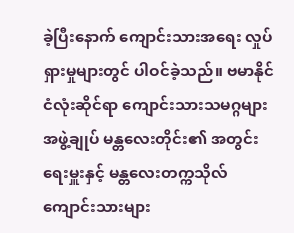ခဲ့ပြီးနောက် ကျောင်းသားအရေး လှုပ်ရှားမှုများတွင် ပါဝင်ခဲ့သည်။ ဗမာနိုင်ငံလုံးဆိုင်ရာ ကျောင်းသားသမဂ္ဂများ အဖွဲ့ချုပ် မန္တလေးတိုင်း၏ အတွင်းရေးမှူးနှင့် မန္တလေးတက္ကသိုလ်ကျောင်းသားများ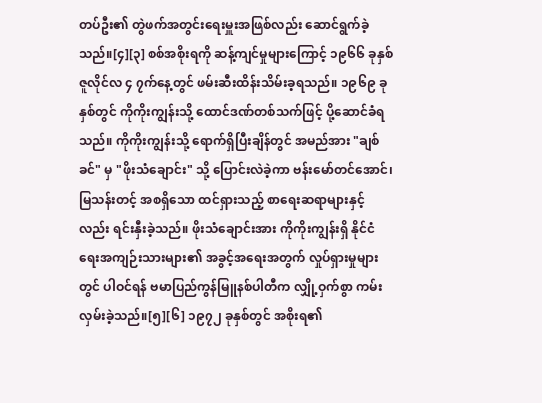တပ်ဦး၏ တွဲဖက်အတွင်းရေးမှူးအဖြစ်လည်း ဆောင်ရွက်ခဲ့သည်။[၄][၃] စစ်အစိုးရကို ဆန့်ကျင်မှုများကြောင့် ၁၉၆၆ ခုနှစ် ဇူလိုင်လ ၄ ၇က်နေ့တွင် ဖမ်းဆီးထိန်းသိမ်းခ့ရသည်။ ၁၉၆၉ ခုနှစ်တွင် ကိုကိုးကျွန်းသို့ ထောင်ဒဏ်တစ်သက်ဖြင့် ပို့ဆောင်ခံရသည်။ ကိုကိုးကျွန်းသို့ ရောက်ရှိပြီးချိန်တွင် အမည်အား "ချစ်ခင်" မှ "ဖိုးသံချောင်း" သို့ ပြောင်းလဲခဲ့ကာ ဗန်းမော်တင်အောင်၊ မြသန်းတင့် အစရှိသော ထင်ရှားသည့် စာရေးဆရာများနှင့်လည်း ရင်းနှီးခဲ့သည်။ ဖိုးသံချောင်းအား ကိုကိုးကျွန်းရှိ နိုင်ငံရေးအကျဉ်းသားများ၏ အခွင့်အရေးအတွက် လှုပ်ရှားမှုများတွင် ပါဝင်ရန် ဗမာပြည်ကွန်မြူနစ်ပါတီက လျှို့ဝှက်စွာ ကမ်းလှမ်းခဲ့သည်။[၅][၆] ၁၉၇၂ ခုနှစ်တွင် အစိုးရ၏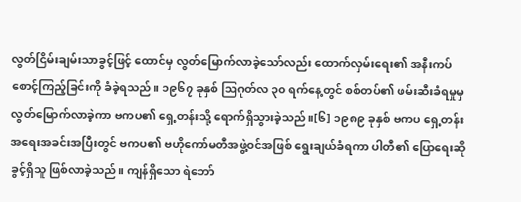လွတ်ငြိမ်းချမ်းသာခွင့်ဖြင့် ထောင်မှ လွတ်မြောက်လာခဲ့သော်လည်း ထောက်လှမ်းရေး၏ အနီးကပ်စောင့်ကြည့်ခြင်းကို ခံခဲ့ရသည်။ ၁၉၆၇ ခုနှစ် ဩဂုတ်လ ၃၀ ရက်နေ့တွင် စစ်တပ်၏ ဖမ်းဆီးခံရမှုမှ လွတ်မြောက်လာခဲ့ကာ ဗကပ၏ ရှေ့တန်းသို့ ရောက်ရှိသွားခဲ့သည်။[၆] ၁၉၈၉ ခုနှစ် ဗကပ ရှေ့တန်းအရေးအခင်းအပြီးတွင် ဗကပ၏ ဗဟိုကော်မတီအဖွဲ့ဝင်အဖြစ် ရွေးချယ်ခံရကာ ပါတီ၏ ပြောရေးဆိုခွင့်ရှိသူ ဖြစ်လာခဲ့သည်။ ကျန်ရှိသော ရဲဘော်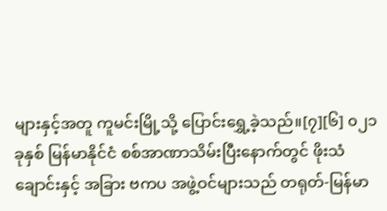များနှင့်အတူ ကူမင်းမြို့သို့ ပြောင်းရွှေ့ခဲ့သည်။[၇][၆] ၀၂၁ ခုနှစ် မြန်မာနိုင်ငံ စစ်အာဏာသိမ်းပြီးနောက်တွင် ဖိုးသံချောင်းနှင့် အခြား ဗကပ အဖွဲ့ဝင်များသည် တရုတ်-မြန်မာ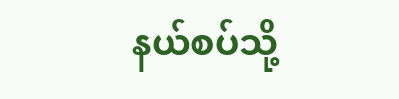နယ်စပ်သို့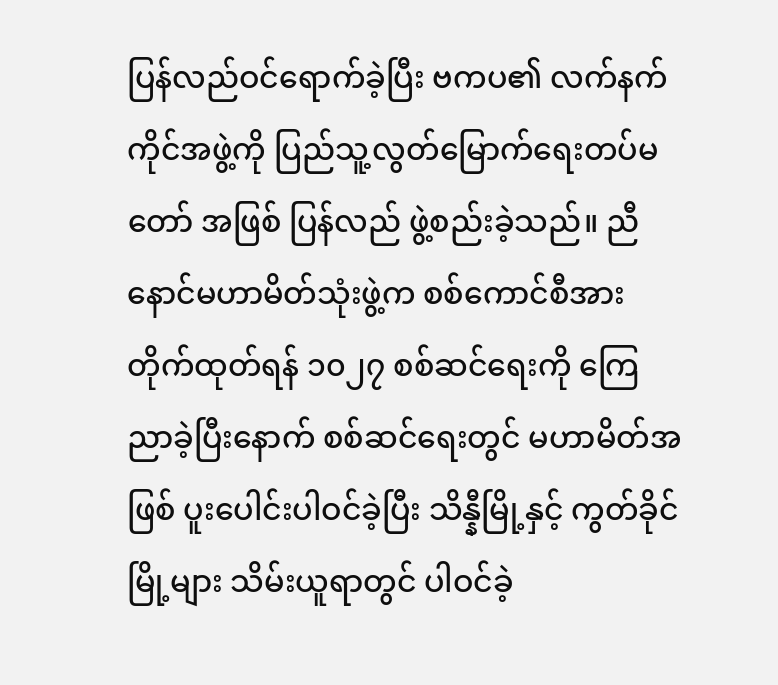ပြန်လည်ဝင်ရောက်ခဲ့ပြီး ဗကပ၏ လက်နက်ကိုင်အဖွဲ့ကို ပြည်သူ့လွတ်မြောက်ရေးတပ်မတော် အဖြစ် ပြန်လည် ဖွဲ့စည်းခဲ့သည်။ ညီနောင်မဟာမိတ်သုံးဖွဲ့က စစ်ကောင်စီအား တိုက်ထုတ်ရန် ၁၀၂၇ စစ်ဆင်ရေးကို ကြေညာခဲ့ပြီးနောက် စစ်ဆင်ရေးတွင် မဟာမိတ်အဖြစ် ပူးပေါင်းပါဝင်ခဲ့ပြီး သိန္နီမြို့နှင့် ကွတ်ခိုင်မြို့များ သိမ်းယူရာတွင် ပါဝင်ခဲ့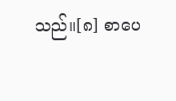သည်။[၈] စာပေ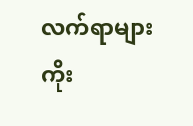လက်ရာများ
ကိုး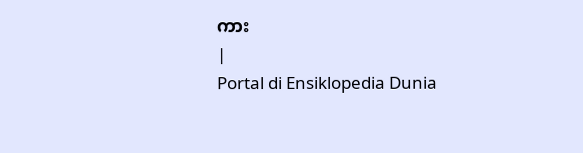ကား
|
Portal di Ensiklopedia Dunia